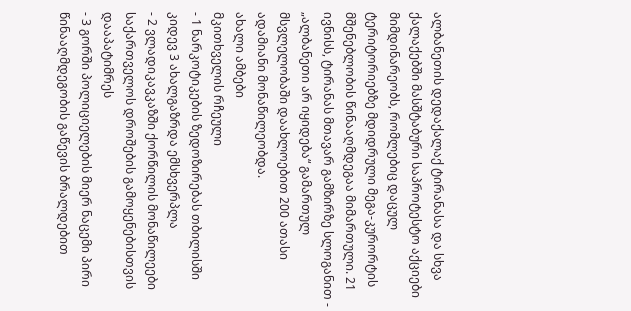ალბანეთის დედაქალაქ ტირანასა და სხვა ქალაქებში მასშტაბური საპროტესტო აქციები მიმდინარეობს, რომლებიც დაცულ ტერიტორიებზე მდიდრული მეგა-კურორტის მშენებლობის წინააღმდეგაა მიმართული. 21 ივნისს, ტირანას მთავარ გამზირზე სლოგანით - „ალბანეთი არ იყიდება“ გამართულ მსვლელობაში დაახლოებით 200 ათასი ადამიანი მონაწილეობდა.
ახალი ამბები
მკითხველის რჩეული
- 1 ნარკოტიკების ზედოზირებას თბილისში კიდევ 3 ახალგაზრდა ემსხვერპლა
- 2 ვლადიკავკაზში ქორწილის მონაწილეები საქართველოს დროშების გამოყენებისთვის დააპატიმრეს
- 3 გორში პოლიციელების მიერ ნაცემი პირი წინააღმდეგობის გაწევის ბრალდებით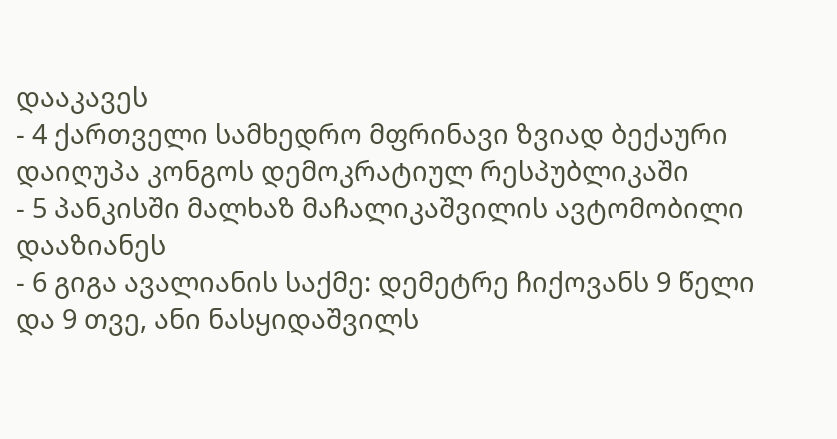დააკავეს
- 4 ქართველი სამხედრო მფრინავი ზვიად ბექაური დაიღუპა კონგოს დემოკრატიულ რესპუბლიკაში
- 5 პანკისში მალხაზ მაჩალიკაშვილის ავტომობილი დააზიანეს
- 6 გიგა ავალიანის საქმე: დემეტრე ჩიქოვანს 9 წელი და 9 თვე, ანი ნასყიდაშვილს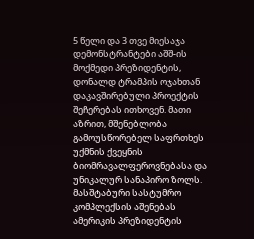5 წელი და 3 თვე მიესაჯა
დემონსტრანტები აშშ-ის მოქმედი პრეზიდენტის, დონალდ ტრამპის ოჯახთან დაკავშირებული პროექტის შეჩერებას ითხოვენ. მათი აზრით, მშენებლობა გამოუსწორებელ საფრთხეს უქმნის ქვეყნის ბიომრავალფეროვნებასა და უნიკალურ სანაპირო ზოლს.
მასშტაბური სასტუმრო კომპლექსის აშენებას ამერიკის პრეზიდენტის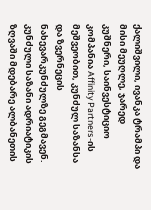ქალიშვილი, ივანკა ტრამპი და მისი მეუღლე, ჯარედ კუშნერი, საინვესტიციო კომპანია Affinity Partners-ის მეშვეობით, კუნძულ საზანსა და ზვერნეცის ნახევარკუნძულზე გეგმავენ.
კუნძული საზანი ადრიატიკის ზღვაში მდებარე ალბანეთის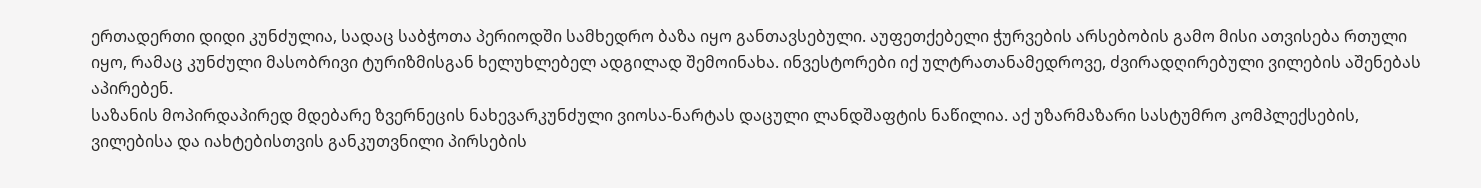ერთადერთი დიდი კუნძულია, სადაც საბჭოთა პერიოდში სამხედრო ბაზა იყო განთავსებული. აუფეთქებელი ჭურვების არსებობის გამო მისი ათვისება რთული იყო, რამაც კუნძული მასობრივი ტურიზმისგან ხელუხლებელ ადგილად შემოინახა. ინვესტორები იქ ულტრათანამედროვე, ძვირადღირებული ვილების აშენებას აპირებენ.
საზანის მოპირდაპირედ მდებარე ზვერნეცის ნახევარკუნძული ვიოსა-ნარტას დაცული ლანდშაფტის ნაწილია. აქ უზარმაზარი სასტუმრო კომპლექსების, ვილებისა და იახტებისთვის განკუთვნილი პირსების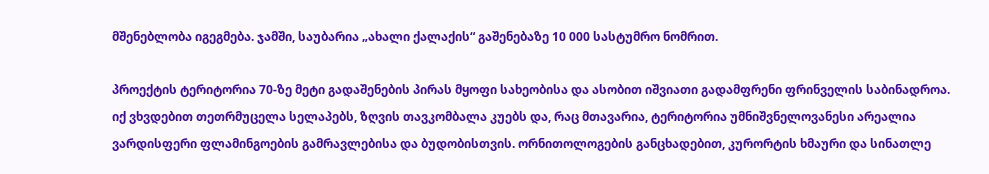მშენებლობა იგეგმება. ჯამში, საუბარია „ახალი ქალაქის“ გაშენებაზე 10 000 სასტუმრო ნომრით.

პროექტის ტერიტორია 70-ზე მეტი გადაშენების პირას მყოფი სახეობისა და ასობით იშვიათი გადამფრენი ფრინველის საბინადროა.
იქ ვხვდებით თეთრმუცელა სელაპებს, ზღვის თავკომბალა კუებს და, რაც მთავარია, ტერიტორია უმნიშვნელოვანესი არეალია ვარდისფერი ფლამინგოების გამრავლებისა და ბუდობისთვის. ორნითოლოგების განცხადებით, კურორტის ხმაური და სინათლე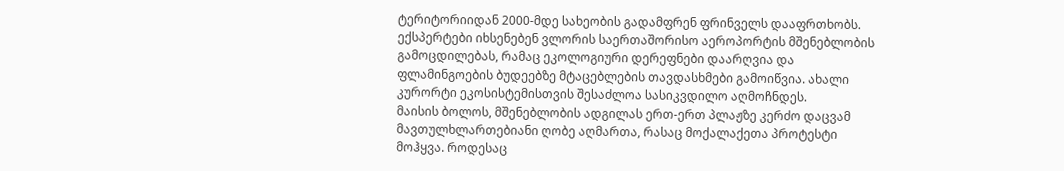ტერიტორიიდან 2000-მდე სახეობის გადამფრენ ფრინველს დააფრთხობს. ექსპერტები იხსენებენ ვლორის საერთაშორისო აეროპორტის მშენებლობის გამოცდილებას, რამაც ეკოლოგიური დერეფნები დაარღვია და ფლამინგოების ბუდეებზე მტაცებლების თავდასხმები გამოიწვია. ახალი კურორტი ეკოსისტემისთვის შესაძლოა სასიკვდილო აღმოჩნდეს.
მაისის ბოლოს, მშენებლობის ადგილას ერთ-ერთ პლაჟზე კერძო დაცვამ მავთულხლართებიანი ღობე აღმართა, რასაც მოქალაქეთა პროტესტი მოჰყვა. როდესაც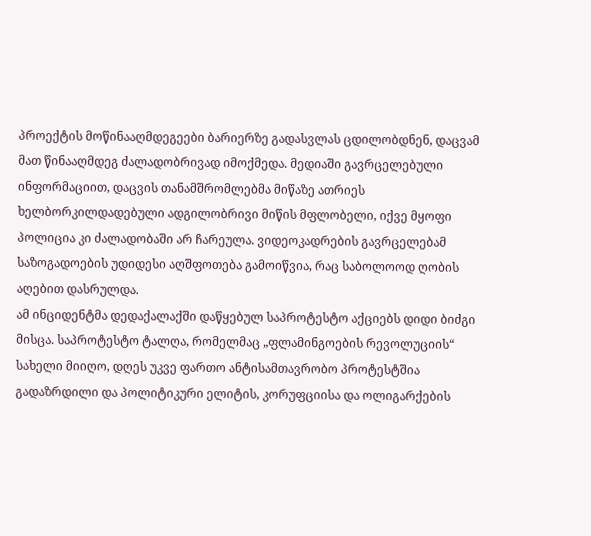პროექტის მოწინააღმდეგეები ბარიერზე გადასვლას ცდილობდნენ, დაცვამ მათ წინააღმდეგ ძალადობრივად იმოქმედა. მედიაში გავრცელებული ინფორმაციით, დაცვის თანამშრომლებმა მიწაზე ათრიეს ხელბორკილდადებული ადგილობრივი მიწის მფლობელი, იქვე მყოფი პოლიცია კი ძალადობაში არ ჩარეულა. ვიდეოკადრების გავრცელებამ საზოგადოების უდიდესი აღშფოთება გამოიწვია, რაც საბოლოოდ ღობის აღებით დასრულდა.
ამ ინციდენტმა დედაქალაქში დაწყებულ საპროტესტო აქციებს დიდი ბიძგი მისცა. საპროტესტო ტალღა, რომელმაც „ფლამინგოების რევოლუციის“ სახელი მიიღო, დღეს უკვე ფართო ანტისამთავრობო პროტესტშია გადაზრდილი და პოლიტიკური ელიტის, კორუფციისა და ოლიგარქების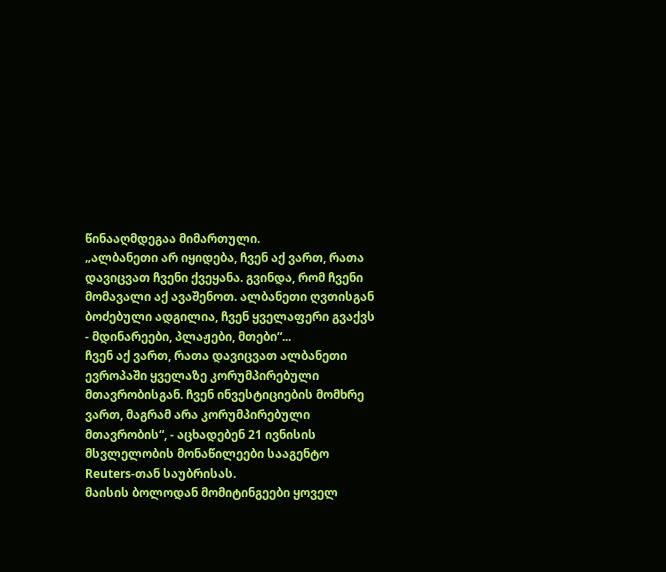წინააღმდეგაა მიმართული.
„ალბანეთი არ იყიდება, ჩვენ აქ ვართ, რათა დავიცვათ ჩვენი ქვეყანა. გვინდა, რომ ჩვენი მომავალი აქ ავაშენოთ. ალბანეთი ღვთისგან ბოძებული ადგილია, ჩვენ ყველაფერი გვაქვს - მდინარეები, პლაჟები, მთები“...
ჩვენ აქ ვართ, რათა დავიცვათ ალბანეთი ევროპაში ყველაზე კორუმპირებული მთავრობისგან. ჩვენ ინვესტიციების მომხრე ვართ, მაგრამ არა კორუმპირებული მთავრობის“, - აცხადებენ 21 ივნისის მსვლელობის მონაწილეები სააგენტო Reuters-თან საუბრისას.
მაისის ბოლოდან მომიტინგეები ყოველ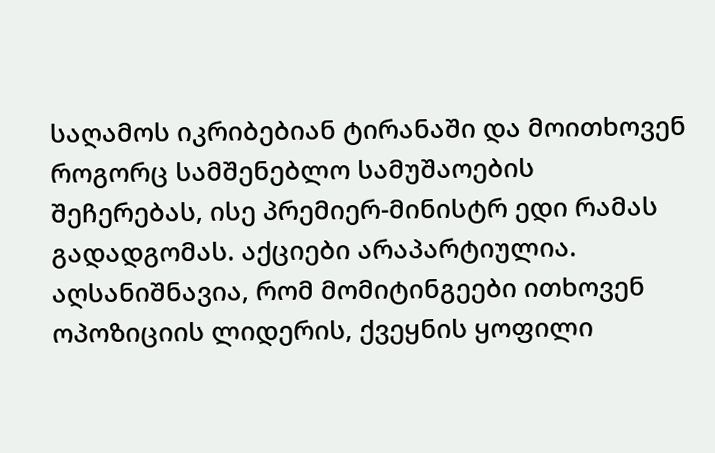საღამოს იკრიბებიან ტირანაში და მოითხოვენ როგორც სამშენებლო სამუშაოების შეჩერებას, ისე პრემიერ-მინისტრ ედი რამას გადადგომას. აქციები არაპარტიულია. აღსანიშნავია, რომ მომიტინგეები ითხოვენ ოპოზიციის ლიდერის, ქვეყნის ყოფილი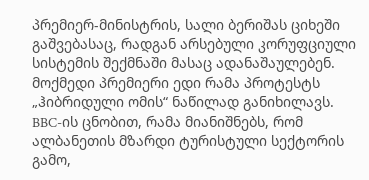პრემიერ-მინისტრის, სალი ბერიშას ციხეში გაშვებასაც, რადგან არსებული კორუფციული სისტემის შექმნაში მასაც ადანაშაულებენ.
მოქმედი პრემიერი ედი რამა პროტესტს „ჰიბრიდული ომის“ ნაწილად განიხილავს. BBC-ის ცნობით, რამა მიანიშნებს, რომ ალბანეთის მზარდი ტურისტული სექტორის გამო,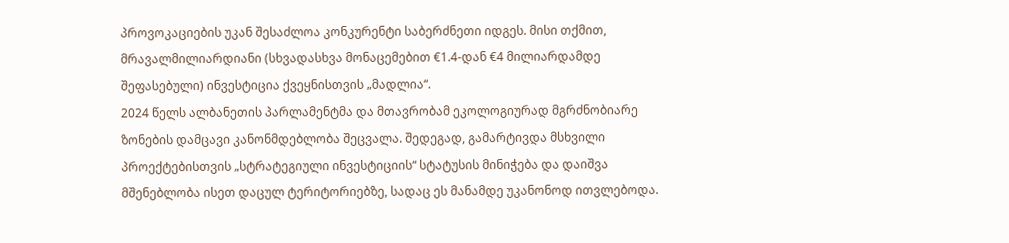პროვოკაციების უკან შესაძლოა კონკურენტი საბერძნეთი იდგეს. მისი თქმით, მრავალმილიარდიანი (სხვადასხვა მონაცემებით €1.4-დან €4 მილიარდამდე შეფასებული) ინვესტიცია ქვეყნისთვის „მადლია“.
2024 წელს ალბანეთის პარლამენტმა და მთავრობამ ეკოლოგიურად მგრძნობიარე ზონების დამცავი კანონმდებლობა შეცვალა. შედეგად, გამარტივდა მსხვილი პროექტებისთვის „სტრატეგიული ინვესტიციის“ სტატუსის მინიჭება და დაიშვა მშენებლობა ისეთ დაცულ ტერიტორიებზე, სადაც ეს მანამდე უკანონოდ ითვლებოდა.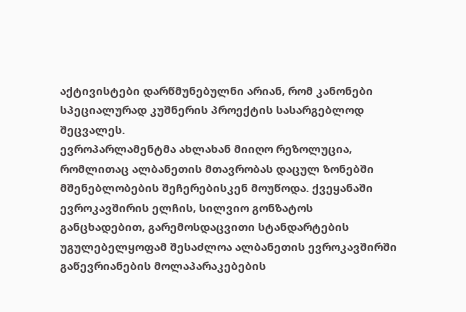აქტივისტები დარწმუნებულნი არიან, რომ კანონები სპეციალურად კუშნერის პროექტის სასარგებლოდ შეცვალეს.
ევროპარლამენტმა ახლახან მიიღო რეზოლუცია, რომლითაც ალბანეთის მთავრობას დაცულ ზონებში მშენებლობების შეჩერებისკენ მოუწოდა. ქვეყანაში ევროკავშირის ელჩის, სილვიო გონზატოს განცხადებით, გარემოსდაცვითი სტანდარტების უგულებელყოფამ შესაძლოა ალბანეთის ევროკავშირში გაწევრიანების მოლაპარაკებების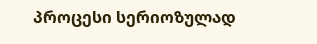პროცესი სერიოზულად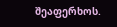შეაფერხოს.